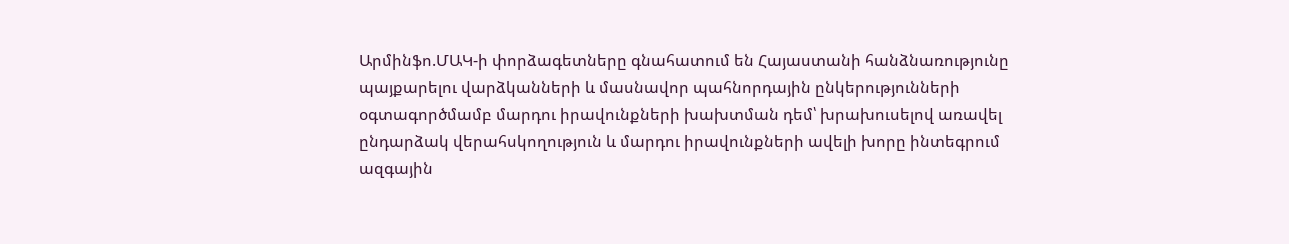Արմինֆո.ՄԱԿ-ի փորձագետները գնահատում են Հայաստանի հանձնառությունը պայքարելու վարձկանների և մասնավոր պահնորդային ընկերությունների օգտագործմամբ մարդու իրավունքների խախտման դեմ՝ խրախուսելով առավել ընդարձակ վերահսկողություն և մարդու իրավունքների ավելի խորը ինտեգրում ազգային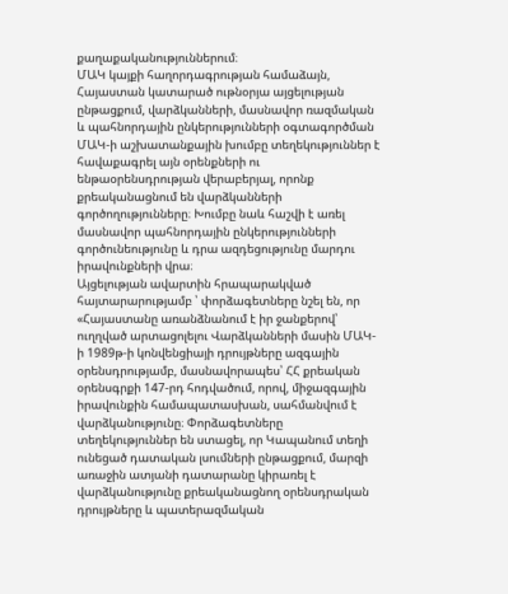քաղաքականություններում։
ՄԱԿ կայքի հաղորդագրության համաձայն, Հայաստան կատարած ութնօրյա այցելության ընթացքում, վարձկանների, մասնավոր ռազմական և պահնորդային ընկերությունների օգտագործման ՄԱԿ-ի աշխատանքային խումբը տեղեկություններ է հավաքագրել այն օրենքների ու ենթաօրենսդրության վերաբերյալ, որոնք քրեականացնում են վարձկանների գործողությունները։ Խումբը նաև հաշվի է առել մասնավոր պահնորդային ընկերությունների գործունեությունը և դրա ազդեցությունը մարդու իրավունքների վրա։
Այցելության ավարտին հրապարակված հայտարարությամբ ՝ փորձագետները նշել են, որ «Հայաստանը առանձնանում է իր ջանքերով՝ ուղղված արտացոլելու Վարձկանների մասին ՄԱԿ-ի 1989թ-ի կոնվենցիայի դրույթները ազգային օրենսդրությամբ, մասնավորապես՝ ՀՀ քրեական օրենսգրքի 147-րդ հոդվածում, որով, միջազգային իրավունքին համապատասխան, սահմանվում է վարձկանությունը։ Փորձագետները տեղեկություններ են ստացել, որ Կապանում տեղի ունեցած դատական լսումների ընթացքում, մարզի առաջին ատյանի դատարանը կիրառել է վարձկանությունը քրեականացնող օրենսդրական դրույթները և պատերազմական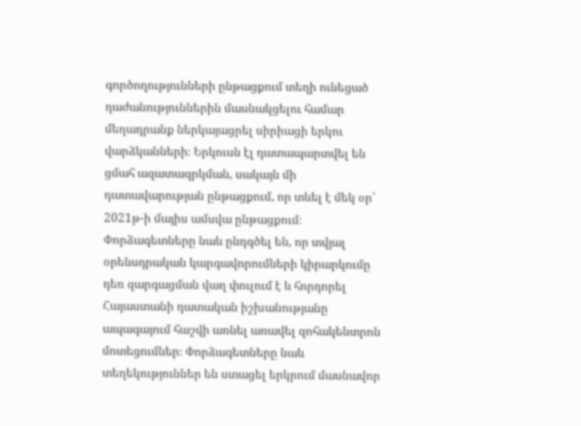գործողությունների ընթացքում տեղի ունեցած դաժանություններին մասնակցելու համար մեղադրանք ներկայացրել սիրիացի երկու վարձկանների։ Երկուսն էլ դատապարտվել են ցմահ ազատազրկման, սակայն մի դատավարության ընթացքում, որ տևել է մեկ օր՝ 2021թ-ի մայիս ամսվա ընթացքում։
Փորձագետները նաև ընդգծել են, որ տվյալ օրենսդրական կարգավորումների կիրարկումը դեռ զարգացման վաղ փուլում է և հորդորել Հայաստանի դատական իշխանությանը ապագայում հաշվի առնել առավել զոհակենտրոն մոտեցումներ։ Փորձագետները նաև տեղեկություններ են ստացել երկրում մասնավոր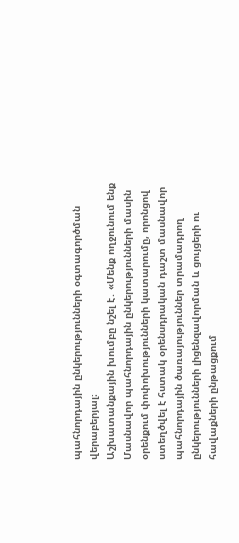պահնորդային ընկերությունների օգտագործման վերաբերյալ։
Աշխատանքային խումբը նշել է․ «Մենք ողջունում ենք Մասնավոր պահնորդային ընկերությունների մասին օրենքում փոփոխությունների կատարումը, որոնցով ստեղծվել է հստակ օրենսդրական դաշտ մասնավոր պահնորդային ծառայություններ տրամադրող ընկերությունների լիցենզավորման և ցույցերի ու հավաքների ընթացքում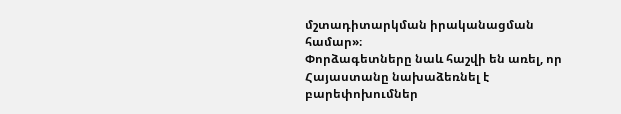մշտադիտարկման իրականացման համար»։
Փորձագետները նաև հաշվի են առել, որ Հայաստանը նախաձեռնել է բարեփոխումներ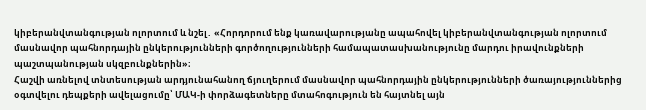կիբերանվտանգության ոլորտում և նշել․ «Հորդորում ենք կառավարությանը ապահովել կիբերանվտանգության ոլորտում մասնավոր պահնորդային ընկերությունների գործողությունների համապատասխանությունը մարդու իրավունքների պաշտպանության սկզբունքներին»։
Հաշվի առնելով տնտեսության արդյունահանող ճյուղերում մասնավոր պահնորդային ընկերությունների ծառայություններից օգտվելու դեպքերի ավելացումը՝ ՄԱԿ-ի փորձագետները մտահոգություն են հայտնել այն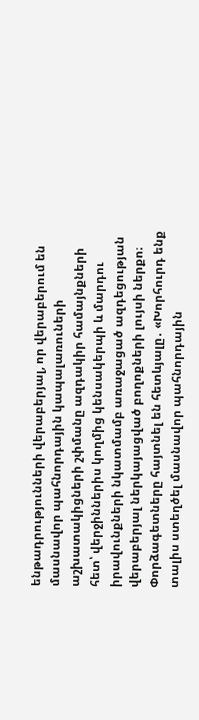ենթադրությունների վերաբերյալ, որ վերաբերում են մասնավոր պահնորդային կապալառուների աշխատակիցների շփմանը ազդակիր համայնքների հետ՝ վերջիններիս կողմից կենսակերպի և մարդու իրավունքների նկատմամբ առաջացած ազդեցության վերաբերյալ ներկայացված բողոքների լույսի ներքո։
Փորձագետները հայտնել են հետևյալը․ «Խորհուրդ ենք տալիս ստեղծել մասնավոր պահնորդային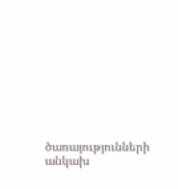ծառայությունների անկախ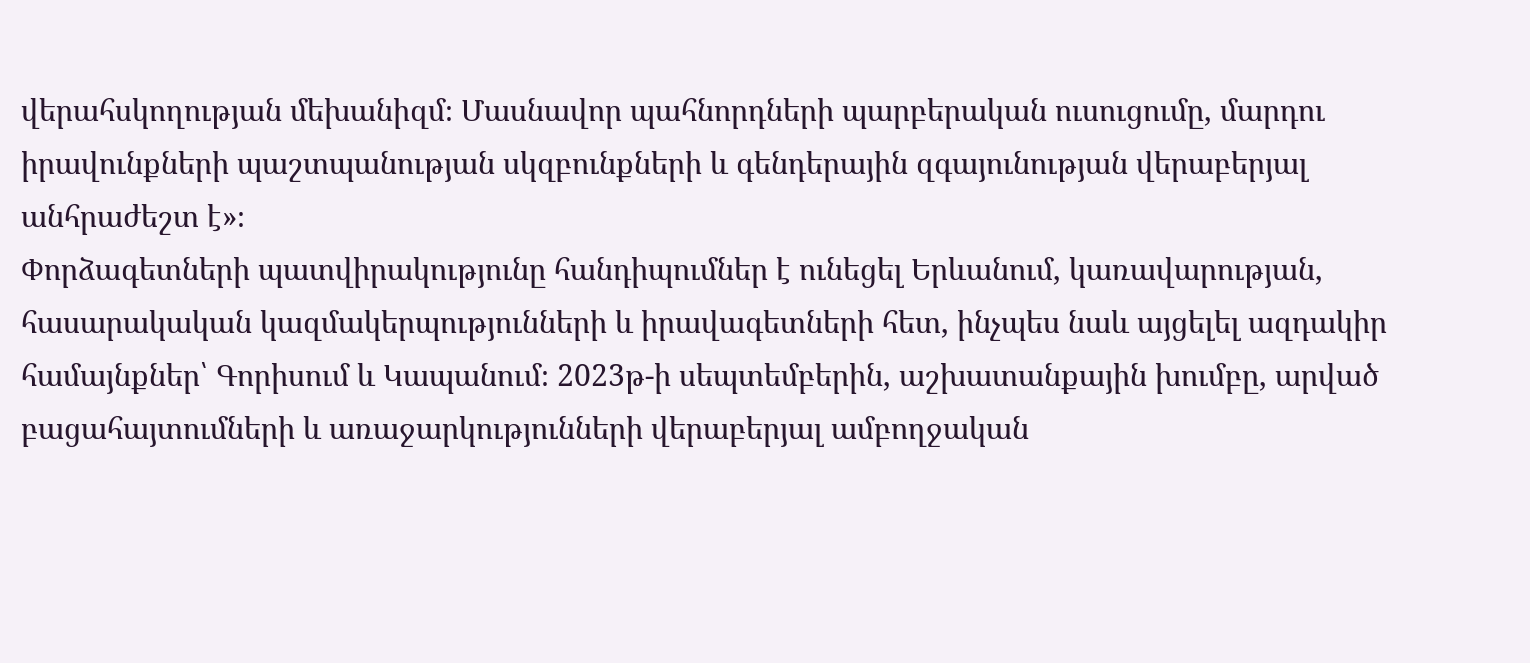վերահսկողության մեխանիզմ։ Մասնավոր պահնորդների պարբերական ուսուցումը, մարդու իրավունքների պաշտպանության սկզբունքների և գենդերային զգայունության վերաբերյալ անհրաժեշտ է»։
Փորձագետների պատվիրակությունը հանդիպումներ է ունեցել Երևանում, կառավարության, հասարակական կազմակերպությունների և իրավագետների հետ, ինչպես նաև այցելել ազդակիր համայնքներ՝ Գորիսում և Կապանում։ 2023թ-ի սեպտեմբերին, աշխատանքային խումբը, արված բացահայտումների և առաջարկությունների վերաբերյալ ամբողջական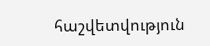հաշվետվություն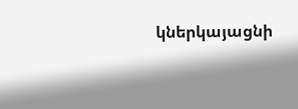կներկայացնի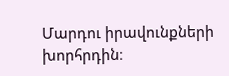Մարդու իրավունքների խորհրդին։